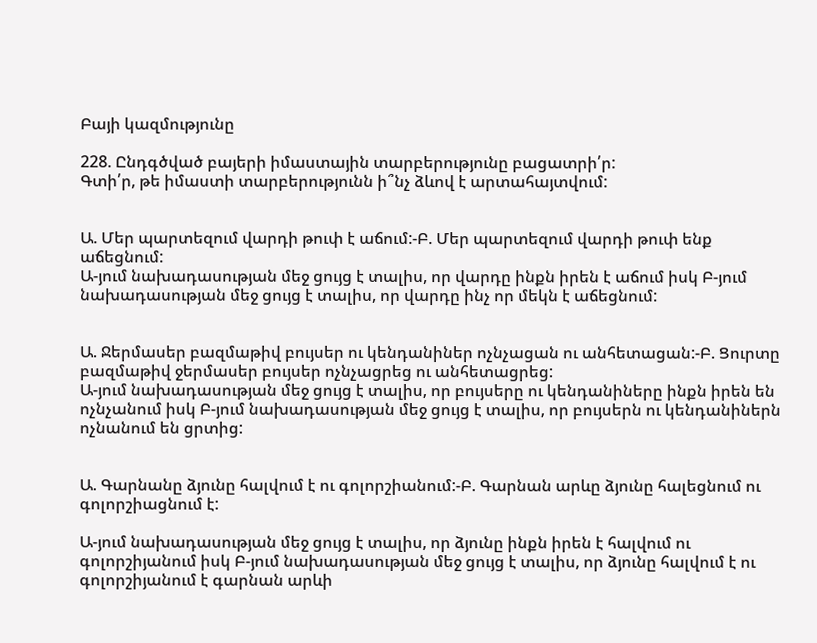Բայի կազմությունը

228. Ընդգծված բայերի իմաստային տարբերությունը բացատրի՛ր:
Գտի՛ր, թե իմաստի տարբերությունն ի՞նչ ձևով է արտահայտվում:


Ա. Մեր պարտեզում վարդի թուփ է աճում:-Բ. Մեր պարտեզում վարդի թուփ ենք աճեցնում:
Ա-յում նախադասության մեջ ցույց է տալիս, որ վարդը ինքն իրեն է աճում իսկ Բ-յում նախադասության մեջ ցույց է տալիս, որ վարդը ինչ որ մեկն է աճեցնում:


Ա. Ջերմասեր բազմաթիվ բույսեր ու կենդանիներ ոչնչացան ու անհետացան:-Բ. Ցուրտը բազմաթիվ ջերմասեր բույսեր ոչնչացրեց ու անհետացրեց:
Ա-յում նախադասության մեջ ցույց է տալիս, որ բույսերը ու կենդանիները ինքն իրեն են ոչնչանում իսկ Բ-յում նախադասության մեջ ցույց է տալիս, որ բույսերն ու կենդանիներն ոչնանում են ցրտից:


Ա. Գարնանը ձյունը հալվում է ու գոլորշիանում:-Բ. Գարնան արևը ձյունը հալեցնում ու գոլորշիացնում է:

Ա-յում նախադասության մեջ ցույց է տալիս, որ ձյունը ինքն իրեն է հալվում ու գոլորշիյանում իսկ Բ-յում նախադասության մեջ ցույց է տալիս, որ ձյունը հալվում է ու գոլորշիյանում է գարնան արևի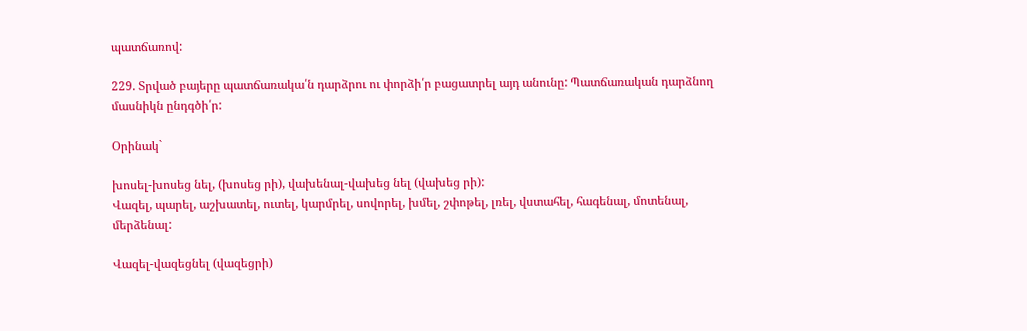պատճառով:

229. Տրված բայերը պատճառակա՛ն դարձրու ու փորձի՛ր բացատրել այդ անունը: Պատճառական դարձնող մասնիկն ընդգծի՛ր:

Օրինակ`

խոսել-խոսեց նել, (խոսեց րի), վախենալ-վախեց նել (վախեց րի):
Վազել, պարել, աշխատել, ուտել, կարմրել, սովորել, խմել, շփոթել, լռել, վստահել, հագենալ, մոտենալ, մերձենալ:

Վազել-վազեցնել (վազեցրի)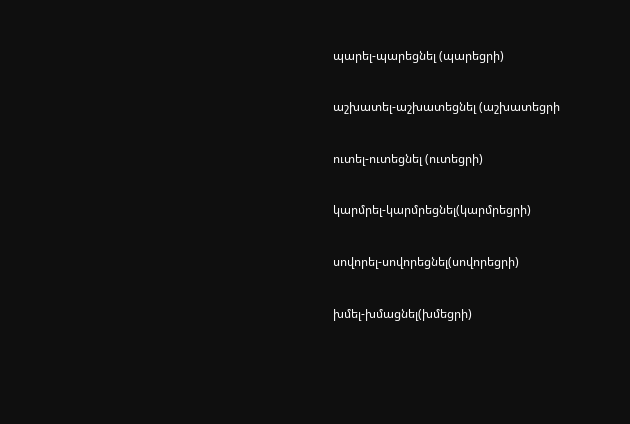պարել-պարեցնել (պարեցրի)

աշխատել-աշխատեցնել (աշխատեցրի

ուտել-ուտեցնել (ուտեցրի)

կարմրել-կարմրեցնել(կարմրեցրի)

սովորել-սովորեցնել(սովորեցրի)

խմել-խմացնել(խմեցրի)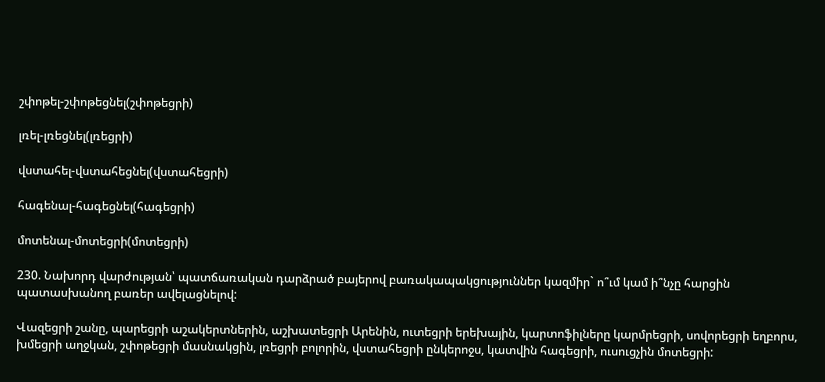շփոթել-շփոթեցնել(շփոթեցրի)

լռել-լռեցնել(լռեցրի)

վստահել-վստահեցնել(վստահեցրի)

հագենալ-հագեցնել(հագեցրի)

մոտենալ-մոտեցրի(մոտեցրի)

230. Նախորդ վարժության՝ պատճառական դարձրած բայերով բառակապակցություններ կազմիր` ո՞ւմ կամ ի՞նչը հարցին պատասխանող բառեր ավելացնելով:

Վազեցրի շանը, պարեցրի աշակերտներին, աշխատեցրի Արենին, ուտեցրի երեխային, կարտոֆիլները կարմրեցրի, սովորեցրի եղբորս, խմեցրի աղջկան, շփոթեցրի մասնակցին, լռեցրի բոլորին, վստահեցրի ընկերոջս, կատվին հագեցրի, ուսուցչին մոտեցրի: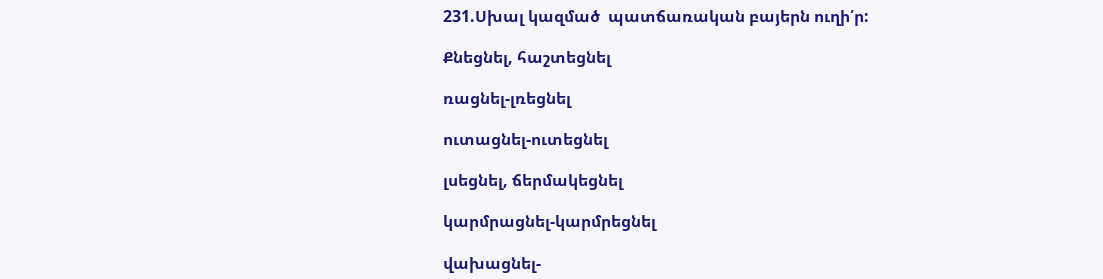231.Սխալ կազմած  պատճառական բայերն ուղի՛ր:

Քնեցնել, հաշտեցնել

ռացնել-լռեցնել

ուտացնել-ուտեցնել

լսեցնել, ճերմակեցնել

կարմրացնել-կարմրեցնել

վախացնել-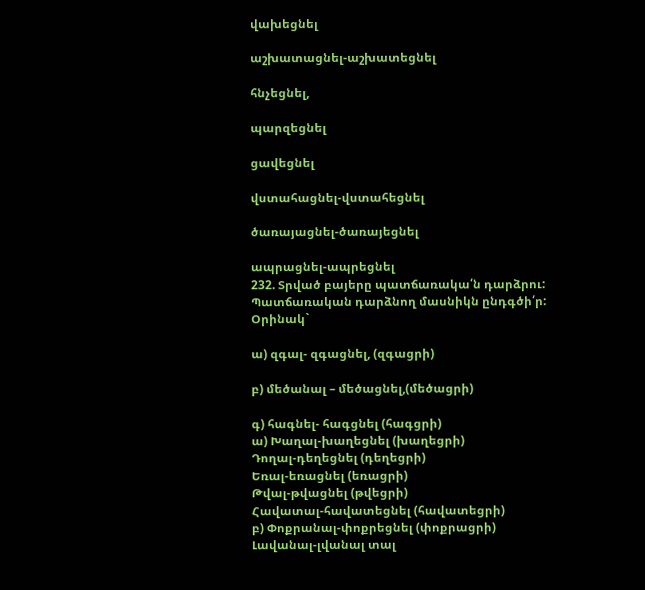վախեցնել

աշխատացնել-աշխատեցնել

հնչեցնել,

պարզեցնել

ցավեցնել

վստահացնել-վստահեցնել

ծառայացնել-ծառայեցնել

ապրացնել-ապրեցնել
232. Տրված բայերը պատճառակա՛ն դարձրու: Պատճառական դարձնող մասնիկն ընդգծի՛ր:
Օրինակ`

ա) զգալ- զգացնել, (զգացրի)

բ) մեծանալ – մեծացնել,(մեծացրի)

գ) հագնել- հագցնել (հագցրի)
ա) Խաղալ-խաղեցնել (խաղեցրի)
Դողալ-դեղեցնել (դեղեցրի)
Եռալ-եռացնել (եռացրի)
Թվալ-թվացնել (թվեցրի)
Հավատալ-հավատեցնել (հավատեցրի)
բ) Փոքրանալ-փոքրեցնել (փոքրացրի)
Լավանալ-լվանալ տալ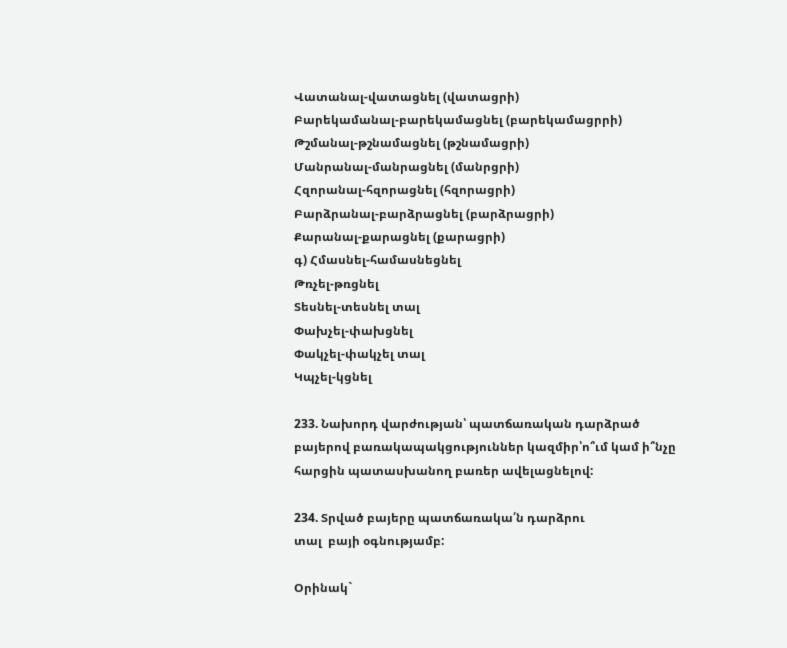Վատանալ-վատացնել (վատացրի)
Բարեկամանալ-բարեկամացնել (բարեկամացրրի)
Թշմանալ-թշնամացնել (թշնամացրի)
Մանրանալ-մանրացնել (մանրցրի)
Հզորանալ-հզորացնել (հզորացրի)
Բարձրանալ-բարձրացնել (բարձրացրի)
Քարանալ-քարացնել (քարացրի)
գ) Հմասնել-համասնեցնել
Թռչել-թռցնել
Տեսնել-տեսնել տալ
Փախչել-փախցնել
Փակչել-փակչել տալ
Կպչել-կցնել

233. Նախորդ վարժության՝ պատճառական դարձրած բայերով բառակապակցություններ կազմիր՝ո՞ւմ կամ ի՞նչը հարցին պատասխանող բառեր ավելացնելով:

234. Տրված բայերը պատճառակա՛ն դարձրու
տալ  բայի օգնությամբ:

Օրինակ`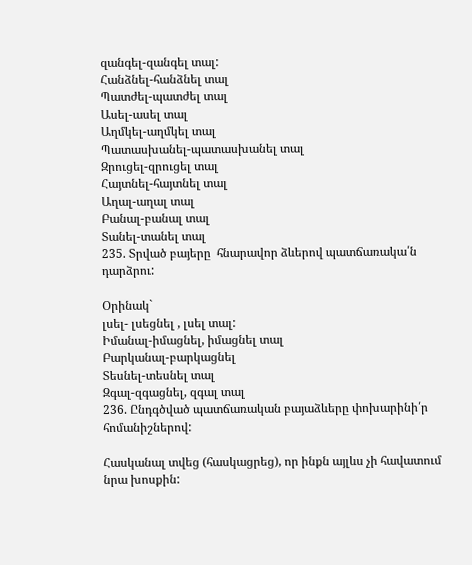զանգել-զանգել տալ:
Հանձնել-հանձնել տալ
Պատժել-պատժել տալ
Ասել-ասել տալ
Աղմկել-աղմկել տալ
Պատասխանել-պատասխանել տալ
Զրուցել-զրուցել տալ
Հայտնել-հայտնել տալ
Աղալ-աղալ տալ
Բանալ-բանալ տալ
Տանել-տանել տալ
235. Տրված բայերը  հնարավոր ձևերով պատճառակա՛ն դարձրու:

Օրինակ`
լսել- լսեցնել , լսել տալ:
Իմանալ-իմացնել, իմացնել տալ
Բարկանալ-բարկացնել
Տեսնել-տեսնել տալ
Զգալ-զգացնել, զգալ տալ
236. Ընդգծված պատճառական բայաձևերը փոխարինի՛ր հոմանիշներով:

Հասկանալ տվեց (հասկացրեց), որ ինքն այլևս չի հավատում նրա խոսքին: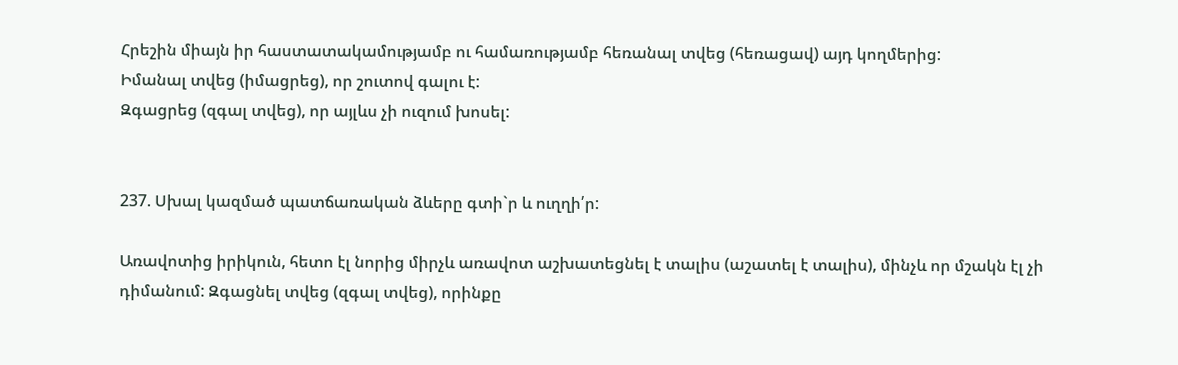Հրեշին միայն իր հաստատակամությամբ ու համառությամբ հեռանալ տվեց (հեռացավ) այդ կողմերից:
Իմանալ տվեց (իմացրեց), որ շուտով գալու է:
Զգացրեց (զգալ տվեց), որ այլևս չի ուզում խոսել:


237. Սխալ կազմած պատճառական ձևերը գտի`ր և ուղղի՛ր:

Առավոտից իրիկուն, հետո էլ նորից միրչև առավոտ աշխատեցնել է տալիս (աշատել է տալիս), մինչև որ մշակն էլ չի դիմանում: Զգացնել տվեց (զգալ տվեց), որինքը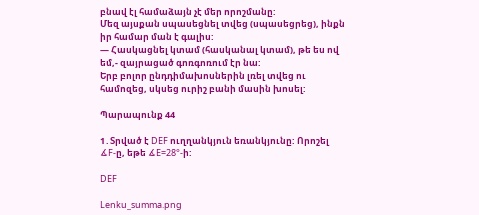բնավ էլ համաձայն չէ մեր որոշմանը:
Մեզ այսքան սպասեցնել տվեց (սպասեցրեց), ինքն իր համար ման է գալիս:
— Հասկացնել կտամ (հասկանալ կտամ), թե ես ով եմ,- զայրացած գոռգոռում էր նա:
Երբ բոլոր ընդդիմախոսներին լռել տվեց ու համոզեց, սկսեց ուրիշ բանի մասին խոսել:

Պարապունք 44

1․Տրված է DEF ուղղանկյուն եռանկյունը: Որոշել  ∡F-ը, եթե ∡E=28°-ի:

DEF

Lenku_summa.png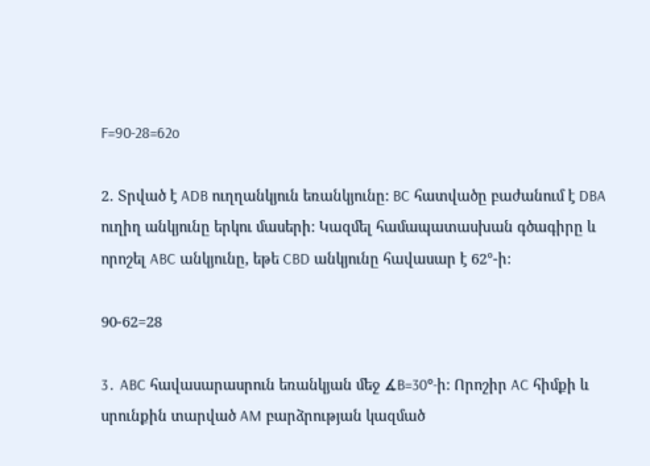F=90-28=62o

2․ Տրված է ADB ուղղանկյուն եռանկյունը: BC հատվածը բաժանում է DBA ուղիղ անկյունը երկու մասերի: Կազմել համապատասխան գծագիրը և որոշել ABC անկյունը, եթե CBD անկյունը հավասար է 62°-ի:

90-62=28

3․ ABC հավասարասրուն եռանկյան մեջ ∡B=30°-ի: Որոշիր AC հիմքի և սրունքին տարված AM բարձրության կազմած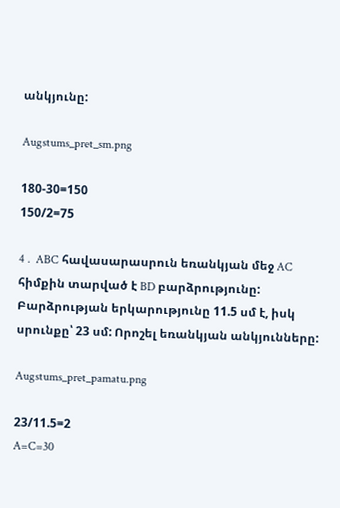անկյունը:

Augstums_pret_sm.png

180-30=150
150/2=75

4․ ABC հավասարասրուն եռանկյան մեջ AC հիմքին տարված է BD բարձրությունը: Բարձրության երկարությունը 11.5 սմ է, իսկ սրունքը՝ 23 սմ: Որոշել եռանկյան անկյունները:

Augstums_pret_pamatu.png

23/11.5=2
A=C=30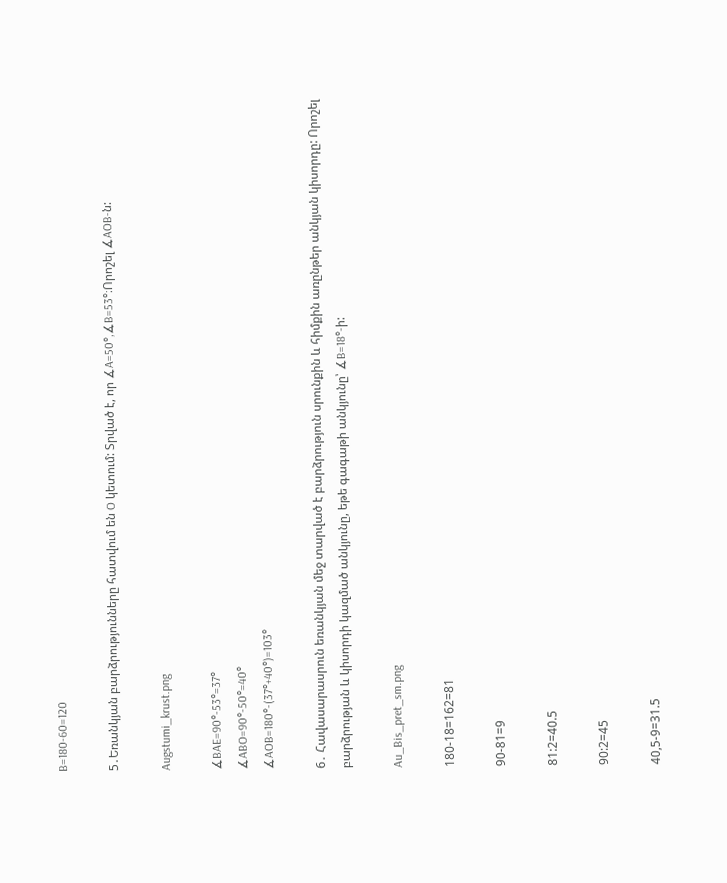B=180-60=120

5․Եռանկյան բարձրությունները հատվում են O կետում: Տրված է, որ ∡A=50°,∡B=53°։Որոշել ∡AOB-ն:

Augstumi_krust.png

∡BAE=90°-53°=37°
∡ABO=90°-50°=40°
∡AOB=180°-(37°+40°)=103°

6․ Հավասարասրուն եռանկյան մեջ տարված է բարձրություն սրունքին և հիմքին առընթեր անկյան կիսորդը: Որոշել բարձրության և կիսորդի կազմած անկյունը, եթե գագաթի անկյունը՝ ∡B=18°-ի:

Au_Bis_pret_sm.png

180-18=162=81

90-81=9

81:2=40.5

90:2=45

40,5-9=31.5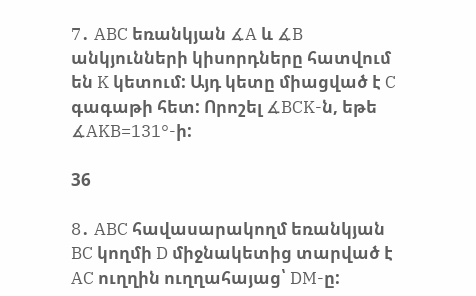7․ ABC եռանկյան ∡A և ∡B անկյունների կիսորդները հատվում են K կետում: Այդ կետը միացված է C գագաթի հետ: Որոշել ∡BCK-ն, եթե ∡AKB=131°-ի:

36

8․ ABC հավասարակողմ եռանկյան BC կողմի D միջնակետից տարված է AC ուղղին ուղղահայաց՝ DM-ը: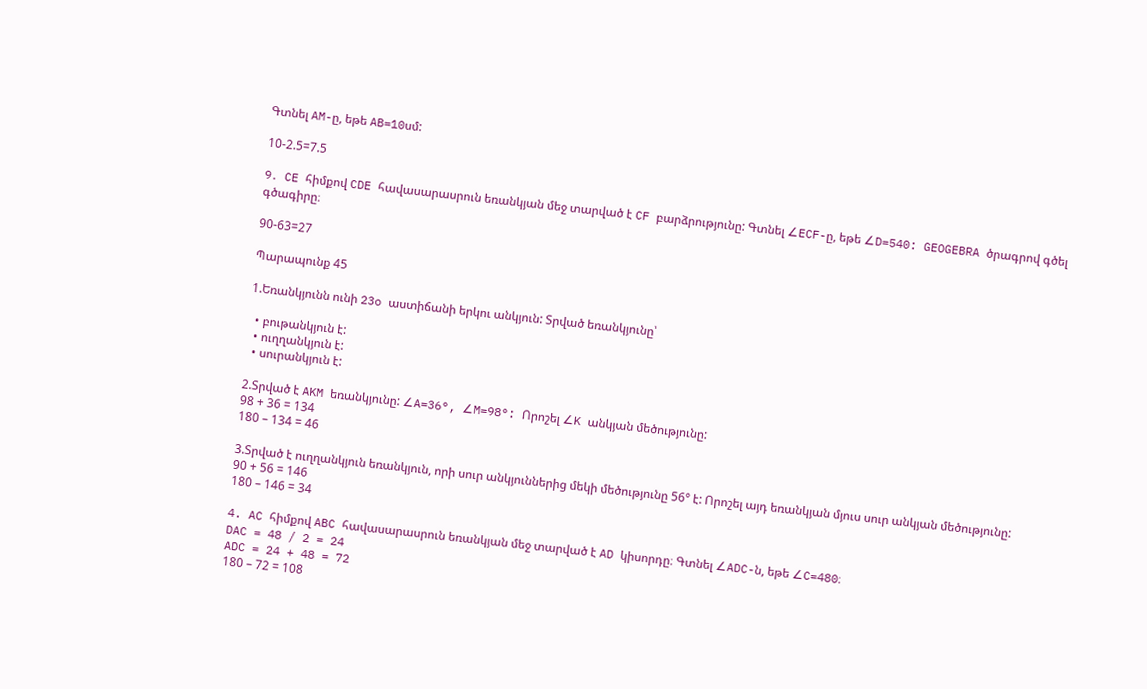Գտնել AM-ը, եթե AB=10սմ:

10-2.5=7.5

9․ CE հիմքով CDE հավասարասրուն եռանկյան մեջ տարված է CF բարձրությունը: Գտնել ∠ECF-ը, եթե ∠D=540: GEOGEBRA ծրագրով գծել գծագիրը։

90-63=27

Պարապունք 45

1.Եռանկյունն ունի 23o աստիճանի երկու անկյուն: Տրված եռանկյունը՝

  • բութանկյուն է:
  • ուղղանկյուն է:
  • սուրանկյուն է:

2.Տրված է AKM եռանկյունը: ∠A=36°, ∠M=98°: Որոշել ∠K անկյան մեծությունը:
98 + 36 = 134
180 – 134 = 46

3.Տրված է ուղղանկյուն եռանկյուն, որի սուր անկյուններից մեկի մեծությունը 56° է: Որոշել այդ եռանկյան մյուս սուր անկյան մեծությունը:
90 + 56 = 146
180 – 146 = 34

4. AC հիմքով ABC հավասարասրուն եռանկյան մեջ տարված է AD կիսորդը։ Գտնել ∠ADC-ն, եթե ∠C=480։
DAC = 48 / 2 = 24
ADC = 24 + 48 = 72
180 – 72 = 108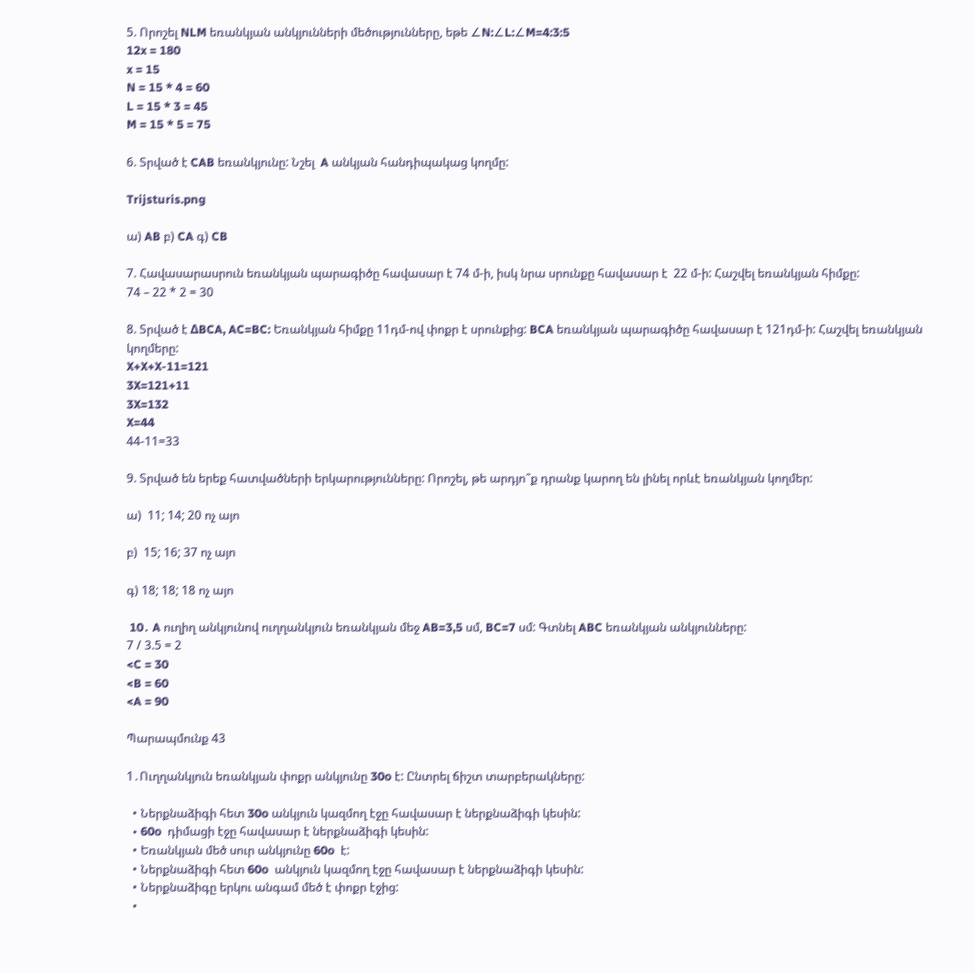5. Որոշել NLM եռանկյան անկյունների մեծությունները, եթե ∠N:∠L:∠M=4:3:5
12x = 180
x = 15
N = 15 * 4 = 60
L = 15 * 3 = 45
M = 15 * 5 = 75

6. Տրված է CAB եռանկյունը: Նշել  A անկյան հանդիպակաց կողմը:

Trijsturis.png

ա) AB բ) CA գ) CB

7. Հավասարասրուն եռանկյան պարագիծը հավասար է 74 մ-ի, իսկ նրա սրունքը հավասար է  22 մ-ի: Հաշվել եռանկյան հիմքը:
74 – 22 * 2 = 30

8. Տրված է ΔBCA, AC=BC: Եռանկյան հիմքը 11դմ-ով փոքր է սրունքից: BCA եռանկյան պարագիծը հավասար է 121դմ-ի: Հաշվել եռանկյան կողմերը:
X+X+X-11=121
3X=121+11
3X=132
X=44
44-11=33

9. Տրված են երեք հատվածների երկարությունները: Որոշել, թե արդյո՞ք դրանք կարող են լինել որևէ եռանկյան կողմեր:

ա)  11; 14; 20 ոչ այո

բ)  15; 16; 37 ոչ այո

գ) 18; 18; 18 ոչ այո

 10․ A ուղիղ անկյունով ուղղանկյուն եռանկյան մեջ AB=3,5 սմ, BC=7 սմ: Գտնել ABC եռանկյան անկյունները:
7 / 3.5 = 2
<C = 30
<B = 60
<A = 90

Պարապմունք 43

1․Ուղղանկյուն եռանկյան փոքր անկյունը 30o է: Ընտրել ճիշտ տարբերակները:

  • Ներքնաձիգի հետ 30o անկյուն կազմող էջը հավասար է ներքնաձիգի կեսին:
  • 60o  դիմացի էջը հավասար է ներքնաձիգի կեսին:
  • Եռանկյան մեծ սուր անկյունը 60o  է:
  • Ներքնաձիգի հետ 60o  անկյուն կազմող էջը հավասար է ներքնաձիգի կեսին:
  • Ներքնաձիգը երկու անգամ մեծ է փոքր էջից:
  •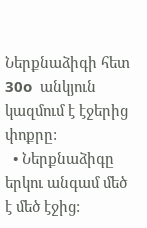Ներքնաձիգի հետ 30o  անկյուն կազմում է էջերից փոքրը:
  • Ներքնաձիգը երկու անգամ մեծ է մեծ էջից: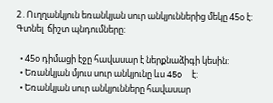2․Ուղղանկյուն եռանկյան սուր անկյուններից մեկը 45օ է: Գտնել  ճիշտ պնդումները:

  • 45օ դիմացի էջը հավասար է ներքնաձիգի կեսին:
  • Եռանկյան մյուս սուր անկյունը ևս 45o  է:
  • Եռանկյան սուր անկյունները հավասար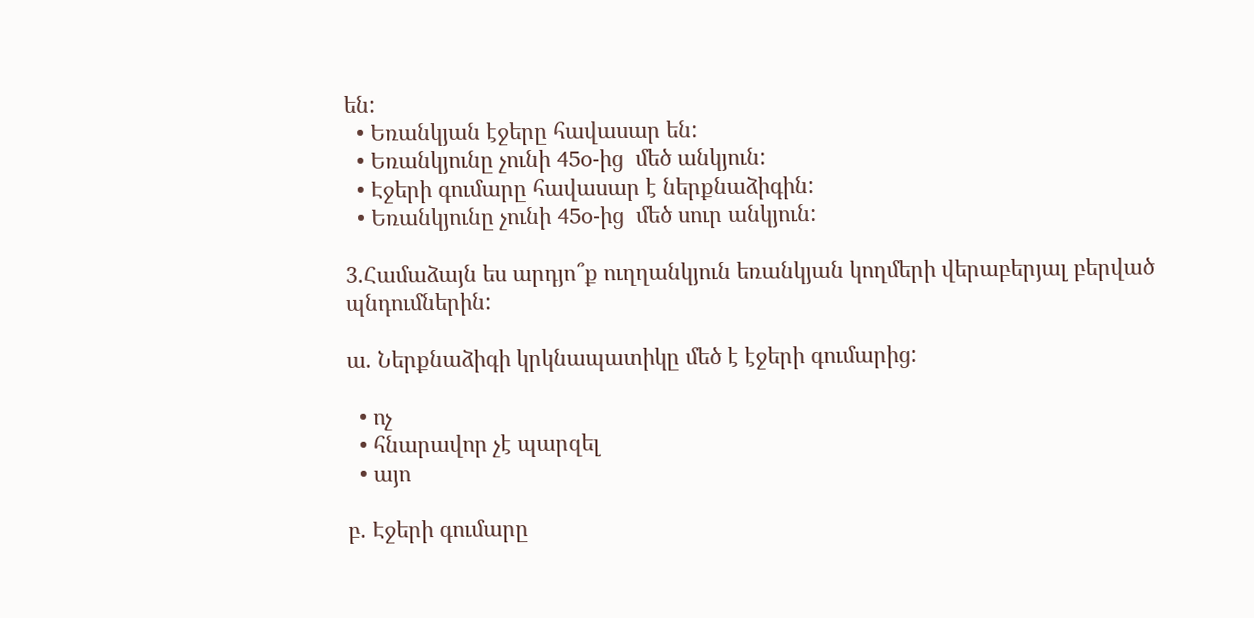են:
  • Եռանկյան էջերը հավասար են:
  • Եռանկյունը չունի 45o-ից  մեծ անկյուն:
  • Էջերի գումարը հավասար է ներքնաձիգին:
  • Եռանկյունը չունի 45o-ից  մեծ սուր անկյուն:

3․Համաձայն ես արդյո՞ք ուղղանկյուն եռանկյան կողմերի վերաբերյալ բերված պնդումներին:

ա. Ներքնաձիգի կրկնապատիկը մեծ է էջերի գումարից:

  • ոչ
  • հնարավոր չէ պարզել
  • այո

բ. Էջերի գումարը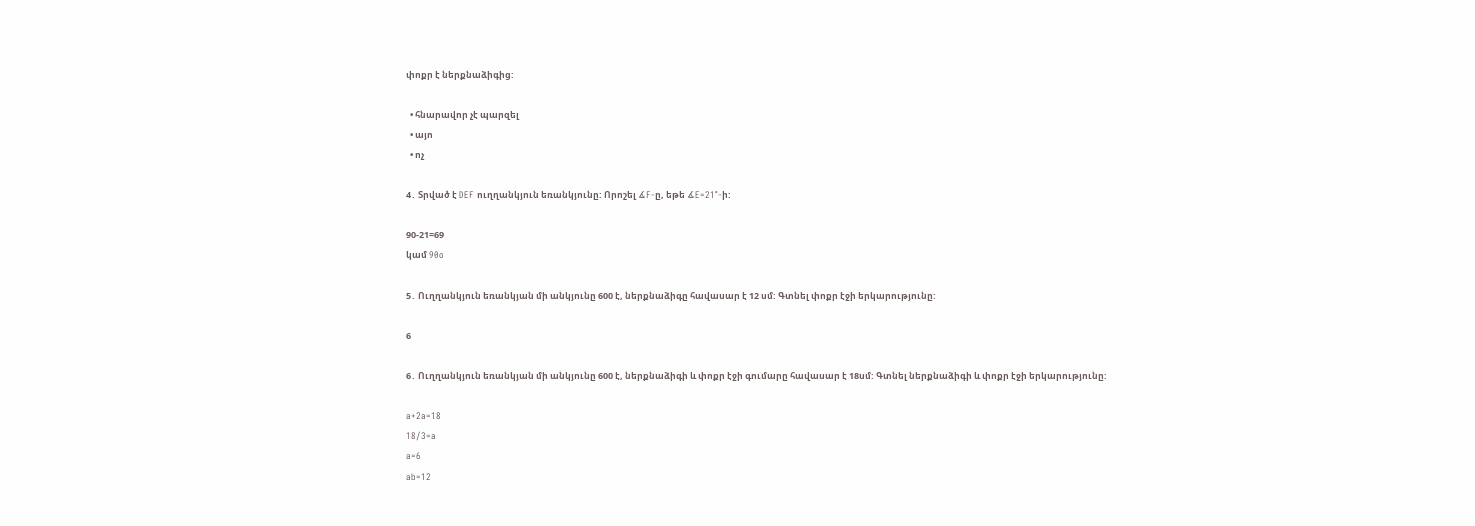փոքր է ներքնաձիգից:

  • հնարավոր չէ պարզել
  • այո
  • ոչ

4․ Տրված է DEF ուղղանկյուն եռանկյունը: Որոշել ∡F-ը, եթե ∡E=21°-ի:

90-21=69
կամ 90o

5․ Ուղղանկյուն եռանկյան մի անկյունը 600 է, ներքնաձիգը հավասար է 12 սմ: Գտնել փոքր էջի երկարությունը:

6

6․ Ուղղանկյուն եռանկյան մի անկյունը 600 է, ներքնաձիգի և փոքր էջի գումարը հավասար է 18սմ: Գտնել ներքնաձիգի և փոքր էջի երկարությունը:

a+2a=18
18/3=a
a=6
ab=12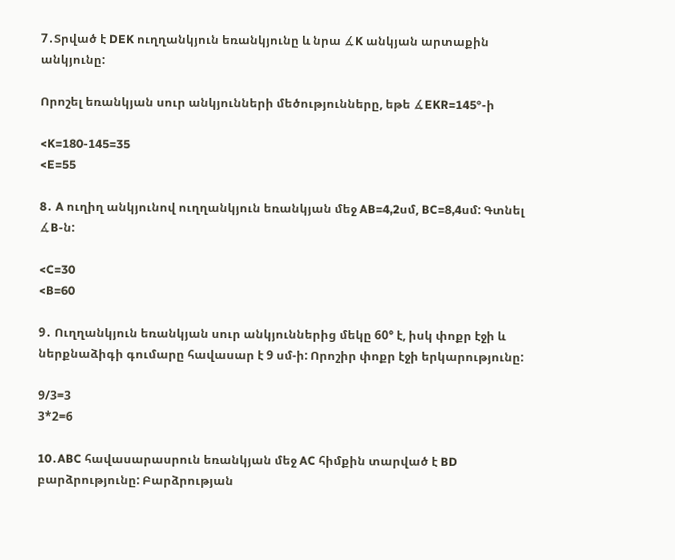7․Տրված է DEK ուղղանկյուն եռանկյունը և նրա ∡K անկյան արտաքին անկյունը:

Որոշել եռանկյան սուր անկյունների մեծությունները, եթե ∡EKR=145°-ի

<K=180-145=35
<E=55

8․ A ուղիղ անկյունով ուղղանկյուն եռանկյան մեջ AB=4,2սմ, BC=8,4սմ: Գտնել ∡B-ն:

<C=30
<B=60

9․ Ուղղանկյուն եռանկյան սուր անկյուններից մեկը 60° է, իսկ փոքր էջի և ներքնաձիգի գումարը հավասար է 9 սմ-ի: Որոշիր փոքր էջի երկարությունը:

9/3=3
3*2=6

10․ABC հավասարասրուն եռանկյան մեջ AC հիմքին տարված է BD բարձրությունը: Բարձրության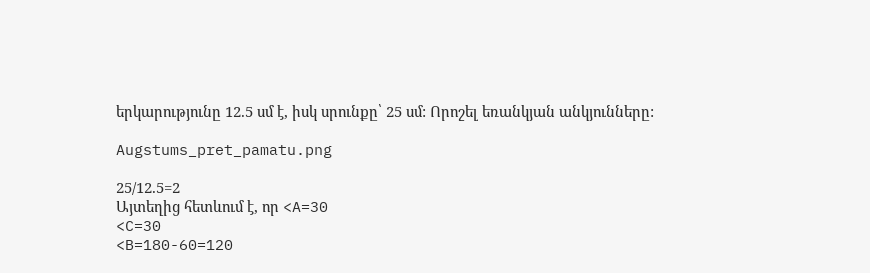երկարությունը 12.5 սմ է, իսկ սրունքը՝ 25 սմ: Որոշել եռանկյան անկյունները:

Augstums_pret_pamatu.png

25/12.5=2
Այտեղից հետևում է, որ <A=30
<C=30
<B=180-60=120